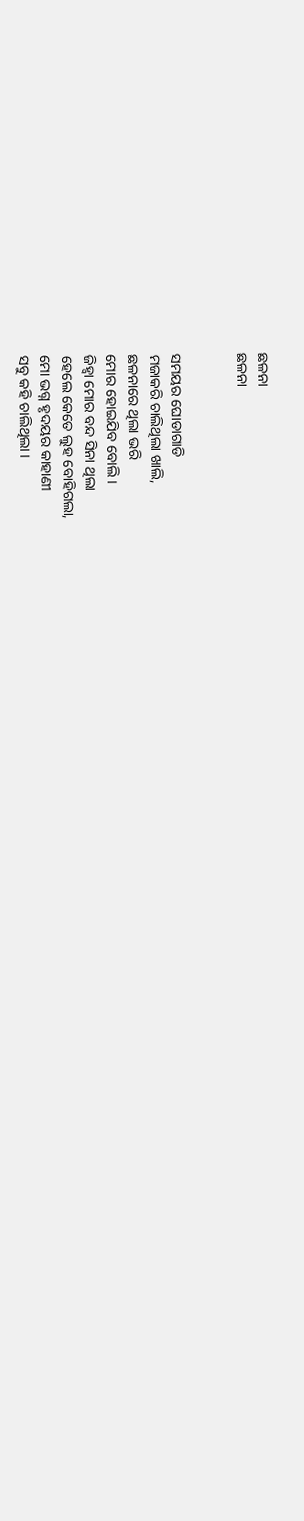ଛଳନା
ଛଳନା


ସମୟର ଘୋଡାଗାଡି
ମଜାକରି ଚାଲିଥିଲା ଖାଲି,
ଛଳନାରେ ଥିଲା ଭରି
ମୋର ହୋଇଯିବ ବୋଲି ।
ଜିହ୍ଵା ମୋର ବନ୍ଦ ସିନା ଥିଲା
ହେଲେ କେତେ ଲୁହ ବୋହିଗଲା,
ମୋ ଭଗ୍ନ ହୃଦୟର କାହାଣୀ
ସବୁ କହି ଚାଲିଥିଲା ।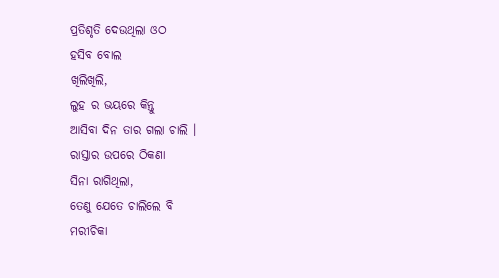ପ୍ରତିଶୃତି ଦେଉଥିଲା ଓଠ
ହସିବ ବୋଲ
ଖିଲିଖିଲି,
ଲୁହ ର ଭୟରେ କିନ୍ତୁ
ଆସିବା ଦିନ ତାର ଗଲା ଚାଲି ।
ରାସ୍ତାର ଉପରେ ଠିକଣା
ସିନା ରାଗିଥିଲା,
ତେଣୁ ଯେତେ ଚାଲିଲେ ବି
ମରୀଚିକା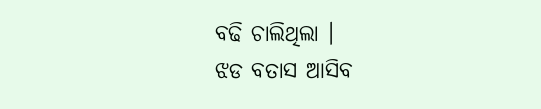ବଢି ଚାଲିଥିଲା ।
ଝଡ ବତାସ ଆସିବ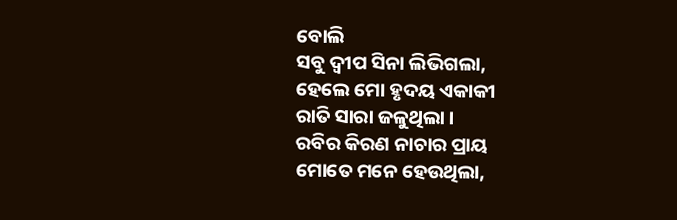ବୋଲି
ସବୁ ଦ୍ଵୀପ ସିନା ଲିଭିଗଲା,
ହେଲେ ମୋ ହୃଦୟ ଏକାକୀ
ରାତି ସାରା ଜଳୁଥିଲା ।
ରବିର କିରଣ ନାଚାର ପ୍ରାୟ
ମୋତେ ମନେ ହେଉଥିଲା,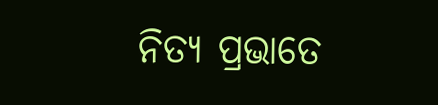ନିତ୍ୟ ପ୍ରଭାତେ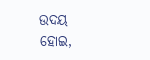ଉଦୟ ହୋଇ,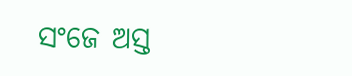ସଂଜେ ଅସ୍ତ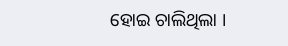ହୋଇ ଚାଲିଥିଲା ।